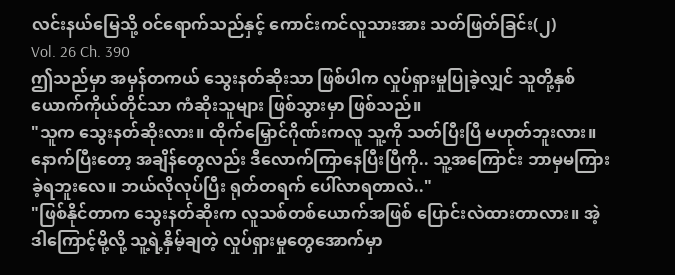လင်းနယ်မြေသို့ ဝင်ရောက်သည်နှင့် ကောင်းကင်လူသားအား သတ်ဖြတ်ခြင်း(၂)
Vol. 26 Ch. 390
ဤသည်မှာ အမှန်တကယ် သွေးနတ်ဆိုးသာ ဖြစ်ပါက လှုပ်ရှားမှုပြုခဲ့လျှင် သူတို့နှစ်ယောက်ကိုယ်တိုင်သာ ကံဆိုးသူများ ဖြစ်သွားမှာ ဖြစ်သည်။
"သူက သွေးနတ်ဆိုးလား။ ထိုက်မြှောင်ဂိုဏ်းကလူ သူ့ကို သတ်ပြီးပြီ မဟုတ်ဘူးလား။ နောက်ပြီးတော့ အချိန်တွေလည်း ဒီလောက်ကြာနေပြီးပြီကို.. သူ့အကြောင်း ဘာမှမကြားခဲ့ရဘူးလေ။ ဘယ်လိုလုပ်ပြီး ရုတ်တရက် ပေါ်လာရတာလဲ.."
"ဖြစ်နိုင်တာက သွေးနတ်ဆိုးက လူသစ်တစ်ယောက်အဖြစ် ပြောင်းလဲထားတာလား။ အဲ့ဒါကြောင့်မို့လို့ သူ့ရဲ့နှိမ့်ချတဲ့ လှုပ်ရှားမှုတွေအောက်မှာ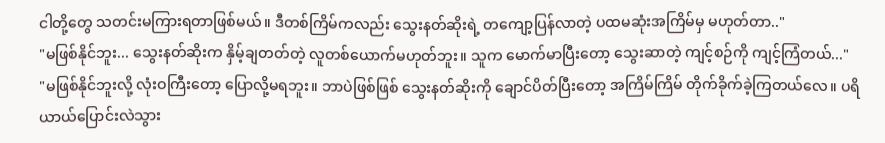ငါတို့တွေ သတင်းမကြားရတာဖြစ်မယ်။ ဒီတစ်ကြိမ်ကလည်း သွေးနတ်ဆိုးရဲ့ တကျော့ပြန်လာတဲ့ ပထမဆုံးအကြိမ်မှ မဟုတ်တာ.."
"မဖြစ်နိုင်ဘူး... သွေးနတ်ဆိုးက နှိမ့်ချတတ်တဲ့ လူတစ်ယောက်မဟုတ်ဘူး။ သူက မောက်မာပြီးတော့ သွေးဆာတဲ့ ကျင့်စဉ်ကို ကျင့်ကြံတယ်..."
"မဖြစ်နိုင်ဘူးလို့ လုံးဝကြီးတော့ ပြောလို့မရဘူး။ ဘာပဲဖြစ်ဖြစ် သွေးနတ်ဆိုးကို ချောင်ပိတ်ပြီးတော့ အကြိမ်ကြိမ် တိုက်ခိုက်ခဲ့ကြတယ်လေ။ ပရိယာယ်ပြောင်းလဲသွား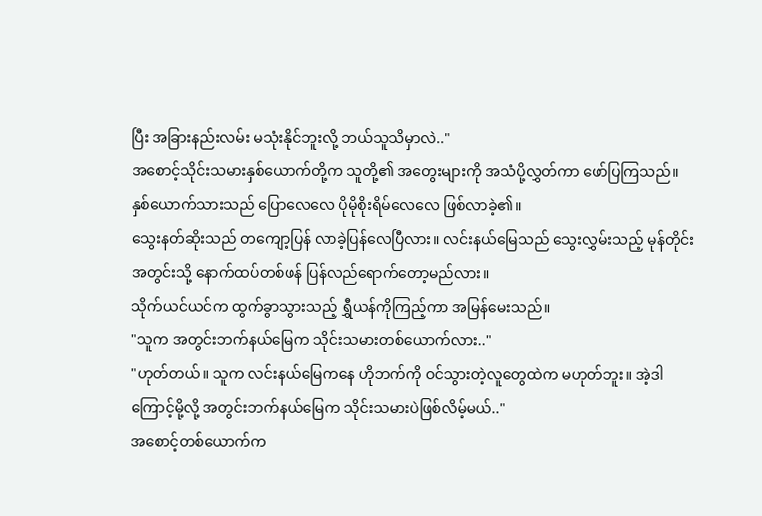ပြီး အခြားနည်းလမ်း မသုံးနိုင်ဘူးလို့ ဘယ်သူသိမှာလဲ.."
အစောင့်သိုင်းသမားနှစ်ယောက်တို့က သူတို့၏ အတွေးများကို အသံပို့လွှတ်ကာ ဖော်ပြကြသည်။ နှစ်ယောက်သားသည် ပြောလေလေ ပိုမိုစိုးရိမ်လေလေ ဖြစ်လာခဲ့၏။
သွေးနတ်ဆိုးသည် တကျော့ပြန် လာခဲ့ပြန်လေပြီလား။ လင်းနယ်မြေသည် သွေးလွှမ်းသည့် မုန်တိုင်းအတွင်းသို့ နောက်ထပ်တစ်ဖန် ပြန်လည်ရောက်တော့မည်လား။
သိုက်ယင်ယင်က ထွက်ခွာသွားသည့် ရွှီယန်ကိုကြည့်ကာ အမြန်မေးသည်။
"သူက အတွင်းဘက်နယ်မြေက သိုင်းသမားတစ်ယောက်လား.."
"ဟုတ်တယ်။ သူက လင်းနယ်မြေကနေ ဟိုဘက်ကို ဝင်သွားတဲ့လူတွေထဲက မဟုတ်ဘူး။ အဲ့ဒါကြောင့်မို့လို့ အတွင်းဘက်နယ်မြေက သိုင်းသမားပဲဖြစ်လိမ့်မယ်.."
အစောင့်တစ်ယောက်က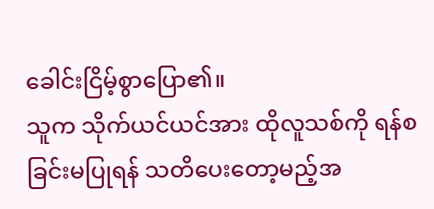ခေါင်းငြိမ့်စွာပြော၏။
သူက သိုက်ယင်ယင်အား ထိုလူသစ်ကို ရန်စခြင်းမပြုရန် သတိပေးတော့မည့်အ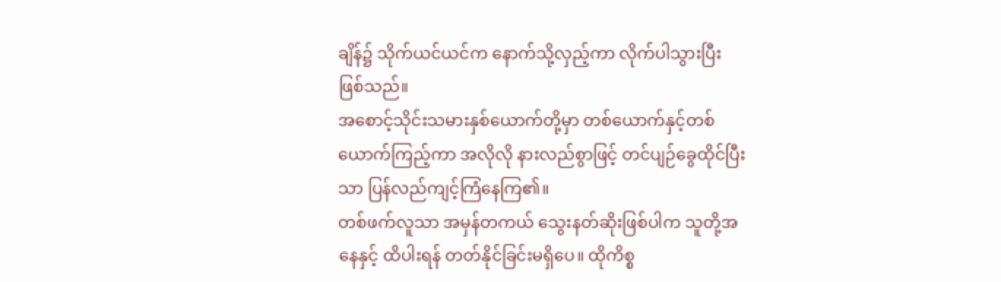ချိန်၌ သိုက်ယင်ယင်က နောက်သို့လှည့်ကာ လိုက်ပါသွားပြီး ဖြစ်သည်။
အစောင့်သိုင်းသမားနှစ်ယောက်တို့မှာ တစ်ယောက်နှင့်တစ်ယောက်ကြည့်ကာ အလိုလို နားလည်စွာဖြင့် တင်ပျဉ်ခွေထိုင်ပြီးသာ ပြန်လည်ကျင့်ကြံနေကြ၏။
တစ်ဖက်လူသာ အမှန်တကယ် သွေးနတ်ဆိုးဖြစ်ပါက သူတို့အနေနှင့် ထိပါးရန် တတ်နိုင်ခြင်းမရှိပေ။ ထိုကိစ္စ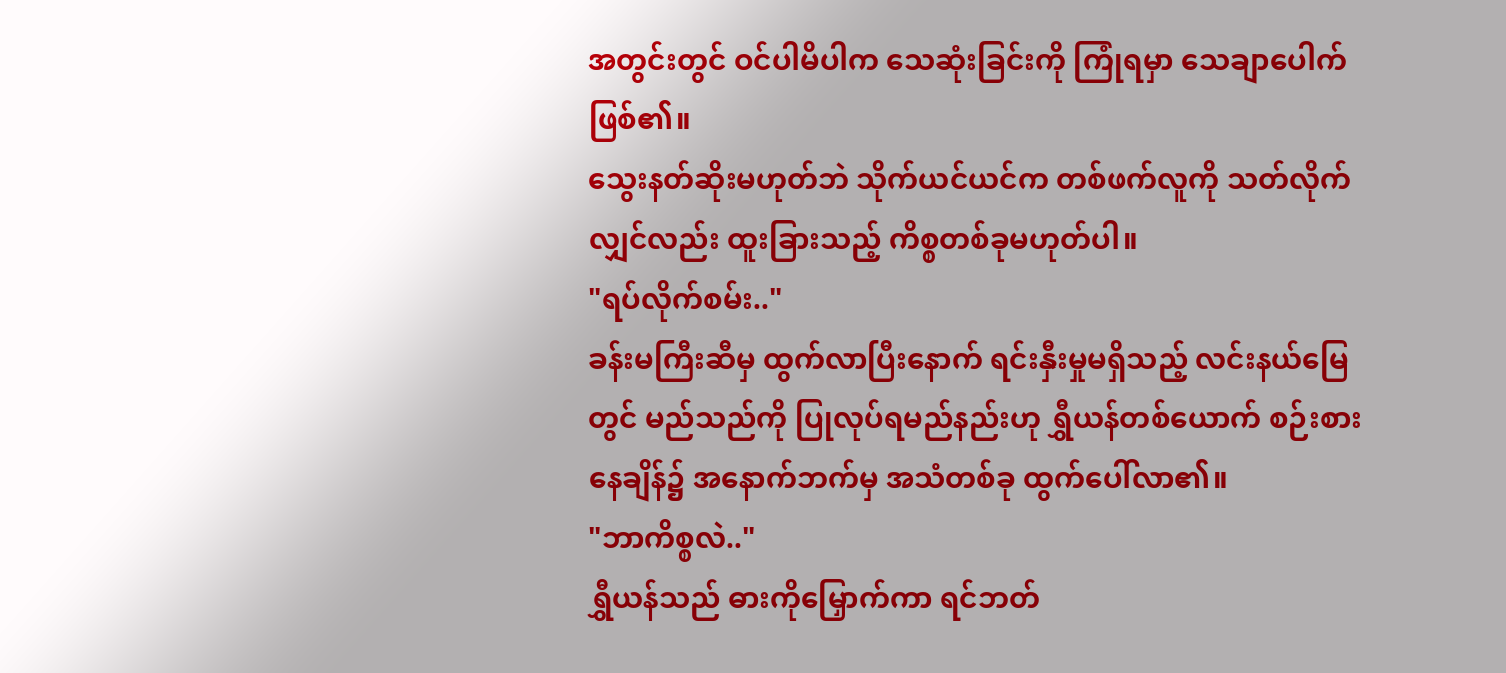အတွင်းတွင် ဝင်ပါမိပါက သေဆုံးခြင်းကို ကြုံရမှာ သေချာပေါက်ဖြစ်၏။
သွေးနတ်ဆိုးမဟုတ်ဘဲ သိုက်ယင်ယင်က တစ်ဖက်လူကို သတ်လိုက်လျှင်လည်း ထူးခြားသည့် ကိစ္စတစ်ခုမဟုတ်ပါ။
"ရပ်လိုက်စမ်း.."
ခန်းမကြီးဆီမှ ထွက်လာပြီးနောက် ရင်းနှီးမှုမရှိသည့် လင်းနယ်မြေတွင် မည်သည်ကို ပြုလုပ်ရမည်နည်းဟု ရွှီယန်တစ်ယောက် စဉ်းစားနေချိန်၌ အနောက်ဘက်မှ အသံတစ်ခု ထွက်ပေါ်လာ၏။
"ဘာကိစ္စလဲ.."
ရွှီယန်သည် ဓားကိုမြှောက်ကာ ရင်ဘတ်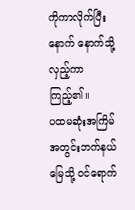ကိုကာလိုက်ပြီးနောက် နောက်သို့လှည့်ကာ ကြည့်၏။
ပထမဆုံးအကြိမ် အတွင်းဘက်နယ်မြေသို့ ဝင်ရောက်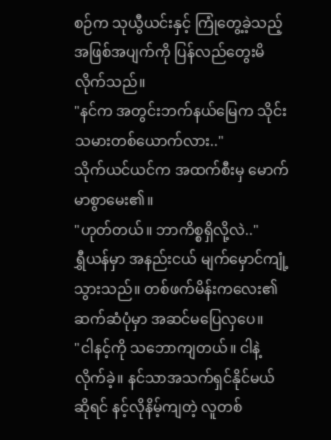စဉ်က သုယွီယင်းနှင့် ကြုံတွေ့ခဲ့သည့် အဖြစ်အပျက်ကို ပြန်လည်တွေးမိလိုက်သည်။
"နင်က အတွင်းဘက်နယ်မြေက သိုင်းသမားတစ်ယောက်လား.."
သိုက်ယင်ယင်က အထက်စီးမှ မောက်မာစွာမေး၏။
"ဟုတ်တယ်။ ဘာကိစ္စရှိလို့လဲ.."
ရွှီယန်မှာ အနည်းငယ် မျက်မှောင်ကျုံ့သွားသည်။ တစ်ဖက်မိန်းကလေး၏ ဆက်ဆံပုံမှာ အဆင်မပြေလှပေ။
"ငါနင့်ကို သဘောကျတယ်။ ငါနဲ့လိုက်ခဲ့။ နင်သာအသက်ရှင်နိုင်မယ်ဆိုရင် နင့်လိုနိမ့်ကျတဲ့ လူတစ်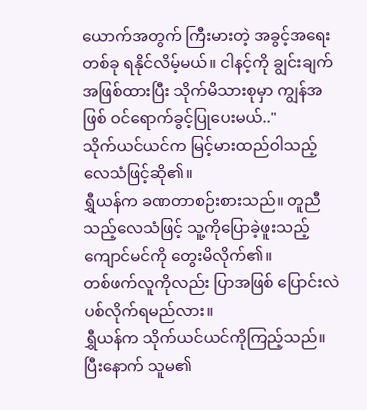ယောက်အတွက် ကြီးမားတဲ့ အခွင့်အရေးတစ်ခု ရနိုင်လိမ့်မယ်။ ငါနင့်ကို ချွင်းချက်အဖြစ်ထားပြီး သိုက်မိသားစုမှာ ကျွန်အဖြစ် ဝင်ရောက်ခွင့်ပြုပေးမယ်.."
သိုက်ယင်ယင်က မြင့်မားထည်ဝါသည့် လေသံဖြင့်ဆို၏။
ရွှီယန်က ခဏတာစဉ်းစားသည်။ တူညီသည့်လေသံဖြင့် သူ့ကိုပြောခဲ့ဖူးသည့် ကျောင်မင်ကို တွေးမိလိုက်၏။
တစ်ဖက်လူကိုလည်း ပြာအဖြစ် ပြောင်းလဲပစ်လိုက်ရမည်လား။
ရွှီယန်က သိုက်ယင်ယင်ကိုကြည့်သည်။ ပြီးနောက် သူမ၏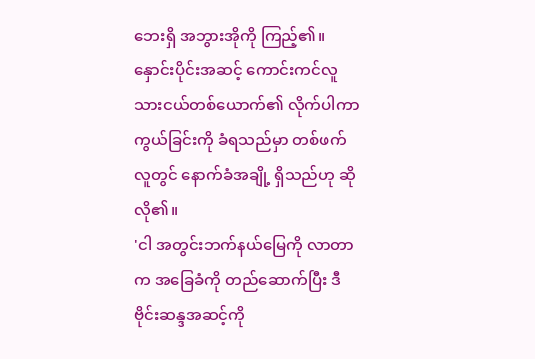ဘေးရှိ အဘွားအိုကို ကြည့်၏။ နှောင်းပိုင်းအဆင့် ကောင်းကင်လူသားငယ်တစ်ယောက်၏ လိုက်ပါကာကွယ်ခြင်းကို ခံရသည်မှာ တစ်ဖက်လူတွင် နောက်ခံအချို့ ရှိသည်ဟု ဆိုလို၏။
'ငါ အတွင်းဘက်နယ်မြေကို လာတာက အခြေခံကို တည်ဆောက်ပြီး ဒီဗိုင်းဆန္ဒအဆင့်ကို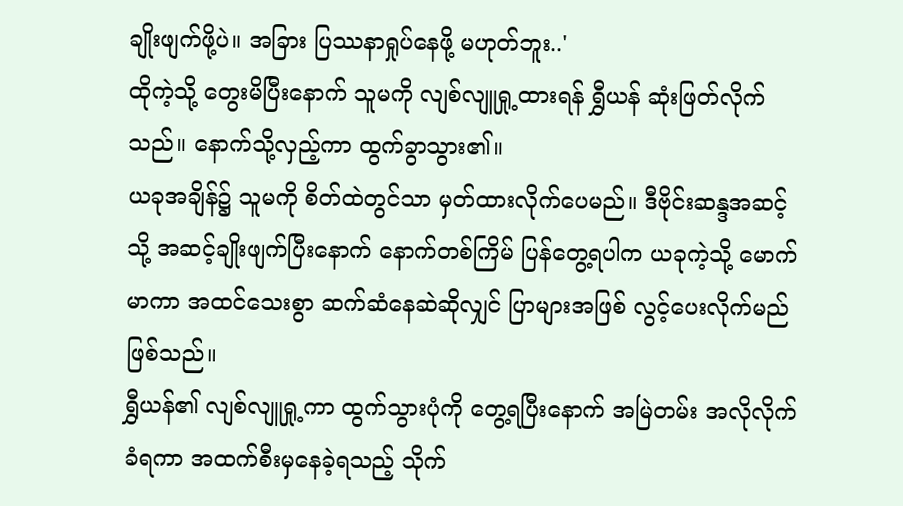ချိုးဖျက်ဖို့ပဲ။ အခြား ပြဿနာရှုပ်နေဖို့ မဟုတ်ဘူး..'
ထိုကဲ့သို့ တွေးမိပြီးနောက် သူမကို လျစ်လျူရှု့ထားရန် ရွှီယန် ဆုံးဖြတ်လိုက်သည်။ နောက်သို့လှည့်ကာ ထွက်ခွာသွား၏။
ယခုအချိန်၌ သူမကို စိတ်ထဲတွင်သာ မှတ်ထားလိုက်ပေမည်။ ဒီဗိုင်းဆန္ဒအဆင့်သို့ အဆင့်ချိုးဖျက်ပြီးနောက် နောက်တစ်ကြိမ် ပြန်တွေ့ရပါက ယခုကဲ့သို့ မောက်မာကာ အထင်သေးစွာ ဆက်ဆံနေဆဲဆိုလျှင် ပြာများအဖြစ် လွင့်ပေးလိုက်မည်ဖြစ်သည်။
ရွှီယန်၏ လျစ်လျူရှု့ကာ ထွက်သွားပုံကို တွေ့ရပြီးနောက် အမြဲတမ်း အလိုလိုက်ခံရကာ အထက်စီးမှနေခဲ့ရသည့် သိုက်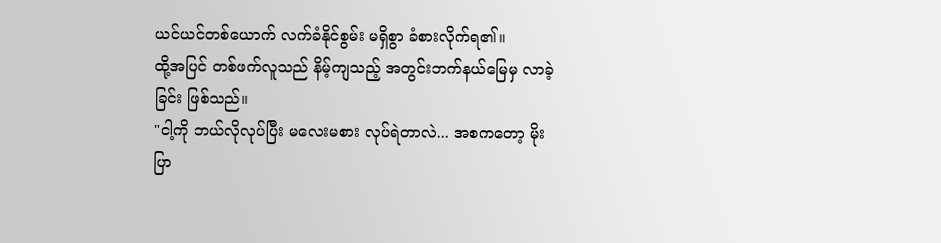ယင်ယင်တစ်ယောက် လက်ခံနိုင်စွမ်း မရှိစွာ ခံစားလိုက်ရ၏။
ထို့အပြင် တစ်ဖက်လူသည် နိမ့်ကျသည့် အတွင်းဘက်နယ်မြေမှ လာခဲ့ခြင်း ဖြစ်သည်။
"ငါ့ကို ဘယ်လိုလုပ်ပြီး မလေးမစား လုပ်ရဲတာလဲ... အစကတော့ မိုးပြာ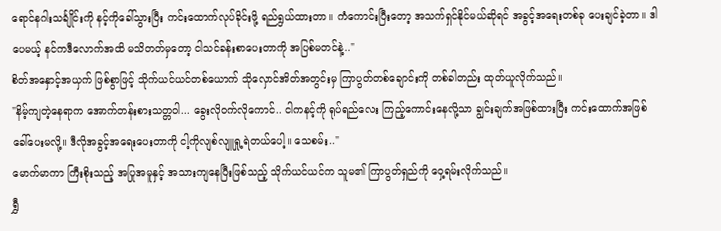ရောင်နဂါးသင်္ချိုင်းကို နင့်ကိုခေါ်သွားပြီး ကင်းထောက်လုပ်ခိုင်းဖို့ ရည်ရွယ်ထားတာ။ ကံကောင်းပြီးတော့ အသက်ရှင်နိုင်မယ်ဆိုရင် အခွင့်အရေးတစ်ခု ပေးချင်ခဲ့တာ။ ဒါပေမယ့် နင်ကဒီလောက်အထိ မသိတတ်မှတော့ ငါသင်ခန်းစာပေးတာကို အပြစ်မတင်နဲ့.."
စိတ်အနှောင့်အယှက် ဖြစ်စွာဖြင့် သိုက်ယင်ယင်တစ်ယောက် သိုလှောင်အိတ်အတွင်းမှ ကြာပွတ်တစ်ချောင်းကို တစ်ခါတည်း ထုတ်ယူလိုက်သည်။
"နိမ့်ကျတဲ့နေရာက အောက်တန်းစားသတ္တဝါ... ခွေးလိုဝက်လိုကောင်.. ငါကနင့်ကို ရုပ်ရည်လေး ကြည့်ကောင်းနေလို့သာ ချွင်းချက်အဖြစ်ထားပြီး ကင်းထောက်အဖြစ် ခေါ်ပေးမလို့။ ဒီလိုအခွင့်အရေးပေးတာကို ငါ့ကိုလျစ်လျူရှု့ရဲတယ်ပေါ့။ သေစမ်း.."
မောက်မာကာ ကြီးစိုးသည့် အပြုအမူနှင့် အသားကျနေပြီးဖြစ်သည့် သိုက်ယင်ယင်က သူမ၏ ကြာပွတ်ရှည်ကို ဝှေ့ရမ်းလိုက်သည်။
ရွှီ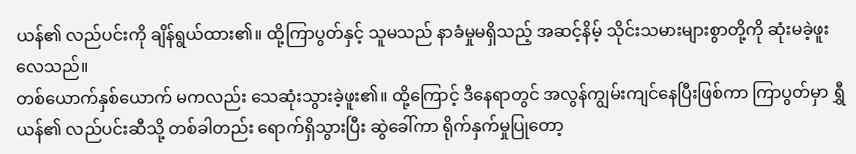ယန်၏ လည်ပင်းကို ချိန်ရွယ်ထား၏။ ထို့ကြာပွတ်နှင့် သူမသည် နာခံမှုမရှိသည့် အဆင့်နိမ့် သိုင်းသမားများစွာတို့ကို ဆုံးမခဲ့ဖူးလေသည်။
တစ်ယောက်နှစ်ယောက် မကလည်း သေဆုံးသွားခဲ့ဖူး၏။ ထို့ကြောင့် ဒီနေရာတွင် အလွန်ကျွမ်းကျင်နေပြီးဖြစ်ကာ ကြာပွတ်မှာ ရွှီယန်၏ လည်ပင်းဆီသို့ တစ်ခါတည်း ရောက်ရှိသွားပြီး ဆွဲခေါ်ကာ ရိုက်နှက်မှုပြုတော့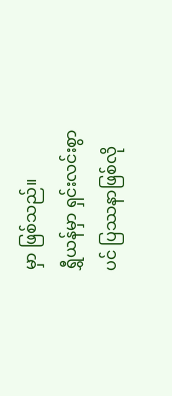မှာ ဖြစ်သည်။
ရွှီယန်မှာ ရှင်းလင်းစွာပင် ပြဿနာဖြစ်လို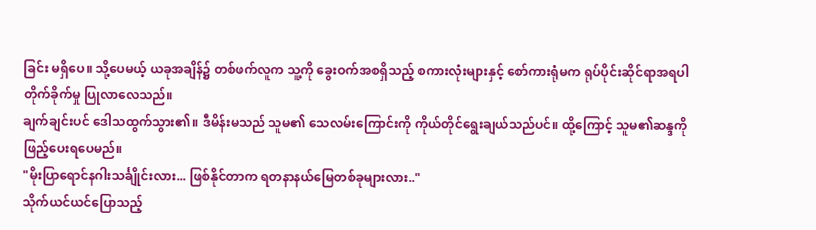ခြင်း မရှိပေ။ သို့ပေမယ့် ယခုအချိန်၌ တစ်ဖက်လူက သူ့ကို ခွေးဝက်အစရှိသည့် စကားလုံးများနှင့် စော်ကားရုံမက ရုပ်ပိုင်းဆိုင်ရာအရပါ တိုက်ခိုက်မှု ပြုလာလေသည်။
ချက်ချင်းပင် ဒေါသထွက်သွား၏။ ဒီမိန်းမသည် သူမ၏ သေလမ်းကြောင်းကို ကိုယ်တိုင်ရွေးချယ်သည်ပင်။ ထို့ကြောင့် သူမ၏ဆန္ဒကို ဖြည့်ပေးရပေမည်။
"မိုးပြာရောင်နဂါးသင်္ချိုင်းလား... ဖြစ်နိုင်တာက ရတနာနယ်မြေတစ်ခုများလား.."
သိုက်ယင်ယင်ပြောသည့်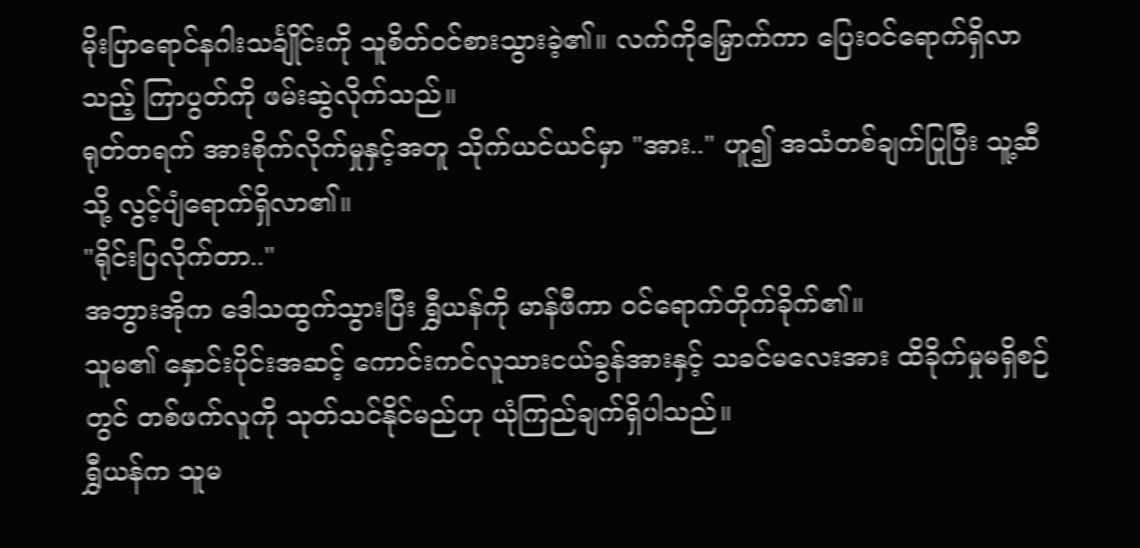မိုးပြာရောင်နဂါးသင်္ချိုင်းကို သူစိတ်ဝင်စားသွားခဲ့၏။ လက်ကိုမြှောက်ကာ ပြေးဝင်ရောက်ရှိလာသည့် ကြာပွတ်ကို ဖမ်းဆွဲလိုက်သည်။
ရုတ်တရက် အားစိုက်လိုက်မှုနှင့်အတူ သိုက်ယင်ယင်မှာ "အား.." ဟူ၍ အသံတစ်ချက်ပြုပြီး သူ့ဆီသို့ လွင့်ပျံရောက်ရှိလာ၏။
"ရိုင်းပြလိုက်တာ.."
အဘွားအိုက ဒေါသထွက်သွားပြီး ရွှီယန်ကို မာန်ဖီကာ ဝင်ရောက်တိုက်ခိုက်၏။
သူမ၏ နှောင်းပိုင်းအဆင့် ကောင်းကင်လူသားငယ်ခွန်အားနှင့် သခင်မလေးအား ထိခိုက်မှုမရှိစဉ်တွင် တစ်ဖက်လူကို သုတ်သင်နိုင်မည်ဟု ယုံကြည်ချက်ရှိပါသည်။
ရွှီယန်က သူမ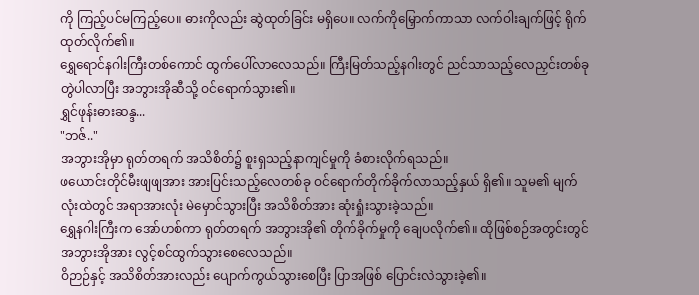ကို ကြည့်ပင်မကြည့်ပေ။ ဓားကိုလည်း ဆွဲထုတ်ခြင်း မရှိပေ။ လက်ကိုမြှောက်ကာသာ လက်ဝါးချက်ဖြင့် ရိုက်ထုတ်လိုက်၏။
ရွှေရောင်နဂါးကြီးတစ်ကောင် ထွက်ပေါ်လာလေသည်။ ကြီးမြတ်သည့်နဂါးတွင် ညင်သာသည့်လေညှင်းတစ်ခု တွဲပါလာပြီး အဘွားအိုဆီသို့ ဝင်ရောက်သွား၏။
ရွှင်ဖုန်းဓားဆန္ဒ...
"ဘဇ်.."
အဘွားအိုမှာ ရုတ်တရက် အသိစိတ်၌ စူးရှသည့်နာကျင်မှုကို ခံစားလိုက်ရသည်။
ဖယောင်းတိုင်မီးဖျဖျအား အားပြင်းသည့်လေတစ်ခု ဝင်ရောက်တိုက်ခိုက်လာသည့်နှယ် ရှိ၏။ သူမ၏ မျက်လုံးထဲတွင် အရာအားလုံး မဲမှောင်သွားပြီး အသိစိတ်အား ဆုံးရှုံးသွားခဲ့သည်။
ရွှေနဂါးကြီးက အော်ဟစ်ကာ ရုတ်တရက် အဘွားအို၏ တိုက်ခိုက်မှုကို ချေပလိုက်၏။ ထိုဖြစ်စဉ်အတွင်းတွင် အဘွားအိုအား လွင့်စင်ထွက်သွားစေလေသည်။
ဝိဉာဉ်နှင့် အသိစိတ်အားလည်း ပျောက်ကွယ်သွားစေပြီး ပြာအဖြစ် ပြောင်းလဲသွားခဲ့၏။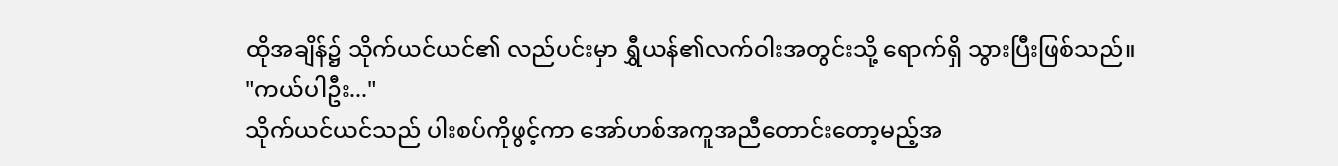ထိုအချိန်၌ သိုက်ယင်ယင်၏ လည်ပင်းမှာ ရွှီယန်၏လက်ဝါးအတွင်းသို့ ရောက်ရှိ သွားပြီးဖြစ်သည်။
"ကယ်ပါဦး..."
သိုက်ယင်ယင်သည် ပါးစပ်ကိုဖွင့်ကာ အော်ဟစ်အကူအညီတောင်းတော့မည့်အ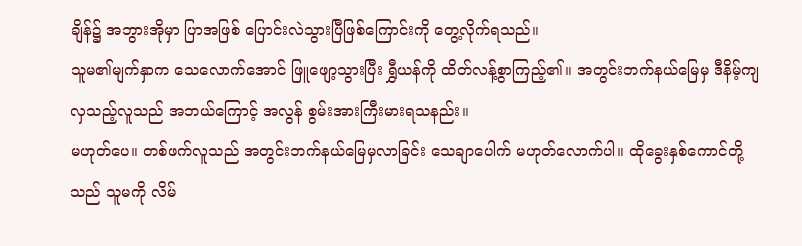ချိန်၌ အဘွားအိုမှာ ပြာအဖြစ် ပြောင်းလဲသွားပြီဖြစ်ကြောင်းကို တွေ့လိုက်ရသည်။
သူမ၏မျက်နှာက သေလောက်အောင် ဖြူဖျော့သွားပြီး ရွှီယန်ကို ထိတ်လန့်စွာကြည့်၏။ အတွင်းဘက်နယ်မြေမှ ဒီနိမ့်ကျလှသည့်လူသည် အဘယ်ကြောင့် အလွန် စွမ်းအားကြီးမားရသနည်း။
မဟုတ်ပေ။ တစ်ဖက်လူသည် အတွင်းဘက်နယ်မြေမှလာခြင်း သေချာပေါက် မဟုတ်လောက်ပါ။ ထိုခွေးနှစ်ကောင်တို့သည် သူမကို လိမ်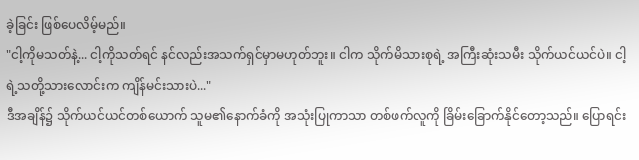ခဲ့ခြင်း ဖြစ်ပေလိမ့်မည်။
"ငါ့ကိုမသတ်နဲ့... ငါ့ကိုသတ်ရင် နင်လည်းအသက်ရှင်မှာမဟုတ်ဘူး။ ငါက သိုက်မိသားစုရဲ့ အကြီးဆုံးသမီး သိုက်ယင်ယင်ပဲ။ ငါ့ရဲ့သတို့သားလောင်းက ကျိန်မင်းသားပဲ..."
ဒီအချိန်၌ သိုက်ယင်ယင်တစ်ယောက် သူမ၏နောက်ခံကို အသုံးပြုကာသာ တစ်ဖက်လူကို ခြိမ်းခြောက်နိုင်တော့သည်။ ပြောရင်း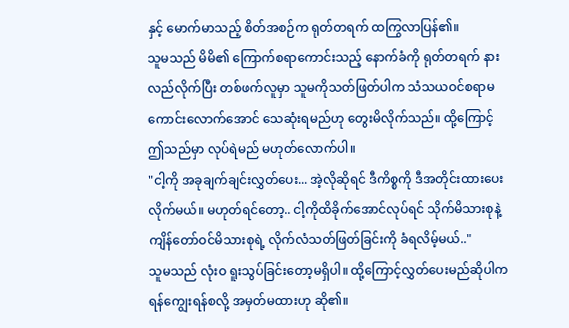နှင့် မောက်မာသည့် စိတ်အစဉ်က ရုတ်တရက် ထကြွလာပြန်၏။
သူမသည် မိမိ၏ ကြောက်စရာကောင်းသည့် နောက်ခံကို ရုတ်တရက် နားလည်လိုက်ပြီး တစ်ဖက်လူမှာ သူမကိုသတ်ဖြတ်ပါက သံသယဝင်စရာမကောင်းလောက်အောင် သေဆုံးရမည်ဟု တွေးမိလိုက်သည်။ ထို့ကြောင့် ဤသည်မှာ လုပ်ရဲမည် မဟုတ်လောက်ပါ။
"ငါ့ကို အခုချက်ချင်းလွှတ်ပေး... အဲ့လိုဆိုရင် ဒီကိစ္စကို ဒီအတိုင်းထားပေးလိုက်မယ်။ မဟုတ်ရင်တော့.. ငါ့ကိုထိခိုက်အောင်လုပ်ရင် သိုက်မိသားစုနဲ့ ကျိန်တော်ဝင်မိသားစုရဲ့ လိုက်လံသတ်ဖြတ်ခြင်းကို ခံရလိမ့်မယ်.."
သူမသည် လုံးဝ ရူးသွပ်ခြင်းတော့မရှိပါ။ ထို့ကြောင့်လွှတ်ပေးမည်ဆိုပါက ရန်ကျွေးရန်စလို့ အမှတ်မထားဟု ဆို၏။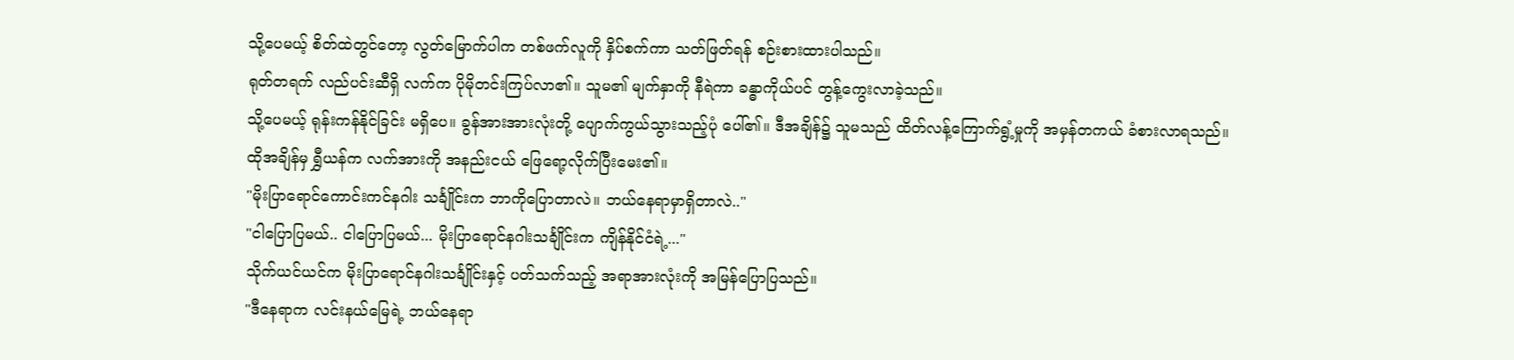သို့ပေမယ့် စိတ်ထဲတွင်တော့ လွတ်မြောက်ပါက တစ်ဖက်လူကို နှိပ်စက်ကာ သတ်ဖြတ်ရန် စဉ်းစားထားပါသည်။
ရုတ်တရက် လည်ပင်းဆီရှိ လက်က ပိုမိုတင်းကြပ်လာ၏။ သူမ၏ မျက်နှာကို နီရဲကာ ခန္ဓာကိုယ်ပင် တွန့်ကွေးလာခဲ့သည်။
သို့ပေမယ့် ရုန်းကန်နိုင်ခြင်း မရှိပေ။ ခွန်အားအားလုံးတို့ ပျောက်ကွယ်သွားသည့်ပုံ ပေါ်၏။ ဒီအချိန်၌ သူမသည် ထိတ်လန့်ကြောက်ရွံ့မှုကို အမှန်တကယ် ခံစားလာရသည်။
ထိုအချိန်မှ ရွှီယန်က လက်အားကို အနည်းငယ် ဖြေရော့လိုက်ပြီးမေး၏။
"မိုးပြာရောင်ကောင်းကင်နဂါး သင်္ချိုင်းက ဘာကိုပြောတာလဲ။ ဘယ်နေရာမှာရှိတာလဲ.."
"ငါပြောပြမယ်.. ငါပြောပြမယ်... မိုးပြာရောင်နဂါးသင်္ချိုင်းက ကျိန်နိုင်ငံရဲ့..."
သိုက်ယင်ယင်က မိုးပြာရောင်နဂါးသင်္ချိုင်းနှင့် ပတ်သက်သည့် အရာအားလုံးကို အမြန်ပြောပြသည်။
"ဒီနေရာက လင်းနယ်မြေရဲ့ ဘယ်နေရာ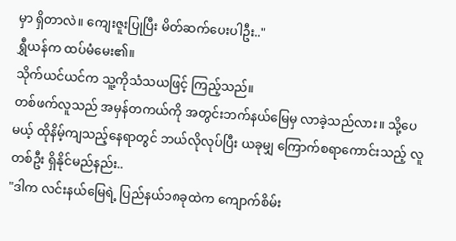မှာ ရှိတာလဲ။ ကျေးဇူးပြုပြီး မိတ်ဆက်ပေးပါဦး.."
ရွှီယန်က ထပ်မံမေး၏။
သိုက်ယင်ယင်က သူ့ကိုသံသယဖြင့် ကြည့်သည်။
တစ်ဖက်လူသည် အမှန်တကယ်ကို အတွင်းဘက်နယ်မြေမှ လာခဲ့သည်လား။ သို့ပေမယ့် ထိုနိမ့်ကျသည့်နေရာတွင် ဘယ်လိုလုပ်ပြီး ယခုမျှ ကြောက်စရာကောင်းသည့် လူတစ်ဦး ရှိနိုင်မည်နည်း..
"ဒါက လင်းနယ်မြေရဲ့ ပြည်နယ်၁၈ခုထဲက ကျောက်စိမ်း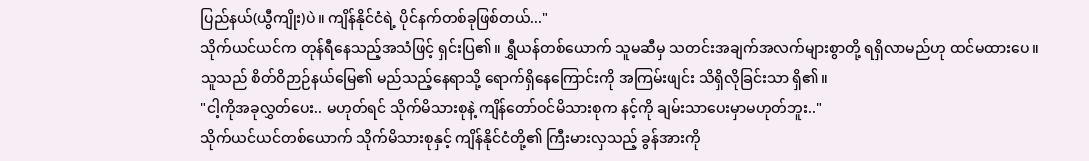ပြည်နယ်(ယွီကျိုး)ပဲ။ ကျိန်နိုင်ငံရဲ့ ပိုင်နက်တစ်ခုဖြစ်တယ်..."
သိုက်ယင်ယင်က တုန်ရီနေသည့်အသံဖြင့် ရှင်းပြ၏။ ရွှီယန်တစ်ယောက် သူမဆီမှ သတင်းအချက်အလက်များစွာတို့ ရရှိလာမည်ဟု ထင်မထားပေ။
သူသည် စိတ်ဝိဉာဉ်နယ်မြေ၏ မည်သည့်နေရာသို့ ရောက်ရှိနေကြောင်းကို အကြမ်းဖျင်း သိရှိလိုခြင်းသာ ရှိ၏။
"ငါ့ကိုအခုလွှတ်ပေး.. မဟုတ်ရင် သိုက်မိသားစုနဲ့ ကျိန်တော်ဝင်မိသားစုက နင့်ကို ချမ်းသာပေးမှာမဟုတ်ဘူး.."
သိုက်ယင်ယင်တစ်ယောက် သိုက်မိသားစုနှင့် ကျိန်နိုင်ငံတို့၏ ကြီးမားလှသည့် ခွန်အားကို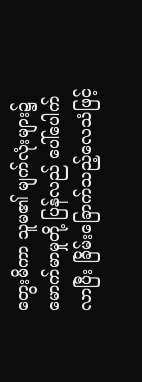တွေးမိကာ သူမ၏ မျက်လုံးများ၌ မောက်မာမှုတို့ ပြန်လည် ပေါ်ပေါက်လာပြီး ခြိမ်းခြောက်သည့်လေသံဖြင့်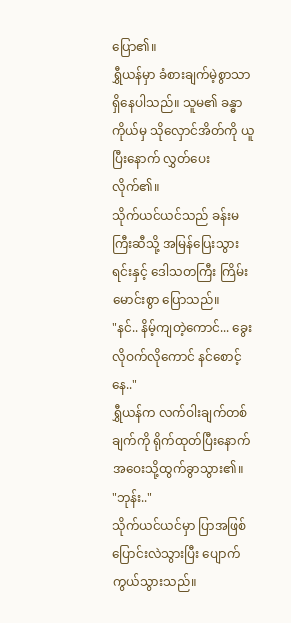ပြော၏။
ရွှီယန်မှာ ခံစားချက်မဲ့စွာသာ ရှိနေပါသည်။ သူမ၏ ခန္ဓာကိုယ်မှ သိုလှောင်အိတ်ကို ယူပြီးနောက် လွှတ်ပေးလိုက်၏။
သိုက်ယင်ယင်သည် ခန်းမကြီးဆီသို့ အမြန်ပြေးသွားရင်းနှင့် ဒေါသတကြီး ကြိမ်းမောင်းစွာ ပြောသည်။
"နင်.. နိမ့်ကျတဲ့ကောင်... ခွေးလိုဝက်လိုကောင် နင်စောင့်နေ.."
ရွှီယန်က လက်ဝါးချက်တစ်ချက်ကို ရိုက်ထုတ်ပြီးနောက် အဝေးသို့ထွက်ခွာသွား၏။
"ဘုန်း.."
သိုက်ယင်ယင်မှာ ပြာအဖြစ် ပြောင်းလဲသွားပြီး ပျောက်ကွယ်သွားသည်။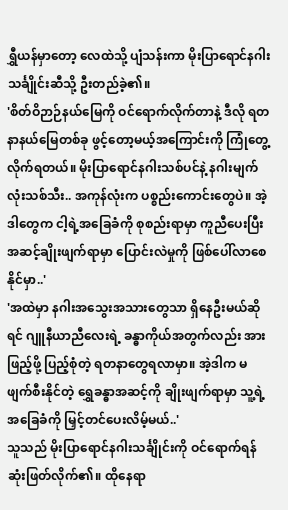ရွှီယန်မှာတော့ လေထဲသို့ ပျံသန်းကာ မိုးပြာရောင်နဂါးသင်္ချိုင်းဆီသို့ ဦးတည်ခဲ့၏။
'စိတ်ဝိဉာဉ်နယ်မြေကို ဝင်ရောက်လိုက်တာနဲ့ ဒီလို ရတနာနယ်မြေတစ်ခု ဖွင့်တော့မယ့်အကြောင်းကို ကြုံတွေ့လိုက်ရတယ်။ မိုးပြာရောင်နဂါးသစ်ပင်နဲ့ နဂါးမျက်လုံးသစ်သီး.. အကုန်လုံးက ပစ္စည်းကောင်းတွေပဲ။ အဲ့ဒါတွေက ငါ့ရဲ့အခြေခံကို စုစည်းရာမှာ ကူညီပေးပြီး အဆင့်ချိုးဖျက်ရာမှာ ပြောင်းလဲမှုကို ဖြစ်ပေါ်လာစေနိုင်မှာ..'
'အထဲမှာ နဂါးအသွေးအသားတွေသာ ရှိနေဦးမယ်ဆိုရင် ဂျူနီယာညီလေးရဲ့ ခန္ဓာကိုယ်အတွက်လည်း အားဖြည့်ဖို့ ပြည့်စုံတဲ့ ရတနာတွေရလာမှာ။ အဲ့ဒါက မဖျက်စီးနိုင်တဲ့ ရွှေခန္ဓာအဆင့်ကို ချိုးဖျက်ရာမှာ သူ့ရဲ့ အခြေခံကို မြှင့်တင်ပေးလိမ့်မယ်..'
သူသည် မိုးပြာရောင်နဂါးသင်္ချိုင်းကို ဝင်ရောက်ရန် ဆုံးဖြတ်လိုက်၏။ ထိုနေရာ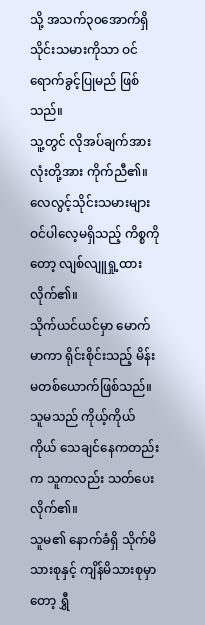သို့ အသက်၃၀အောက်ရှိ သိုင်းသမားကိုသာ ဝင်ရောက်ခွင့်ပြုမည် ဖြစ်သည်။
သူ့တွင် လိုအပ်ချက်အားလုံးတို့အား ကိုက်ညီ၏။
လေလွင့်သိုင်းသမားများ ဝင်ပါလေ့မရှိသည့် ကိစ္စကိုတော့ လျစ်လျူရှု့ထားလိုက်၏။
သိုက်ယင်ယင်မှာ မောက်မာကာ ရိုင်းစိုင်းသည့် မိန်းမတစ်ယောက်ဖြစ်သည်။ သူမသည် ကိုယ့်ကိုယ်ကိုယ် သေချင်နေကတည်းက သူကလည်း သတ်ပေးလိုက်၏။
သူမ၏ နောက်ခံရှိ သိုက်မိသားစုနှင့် ကျိန်မိသားစုမှာတော့ ရွှီ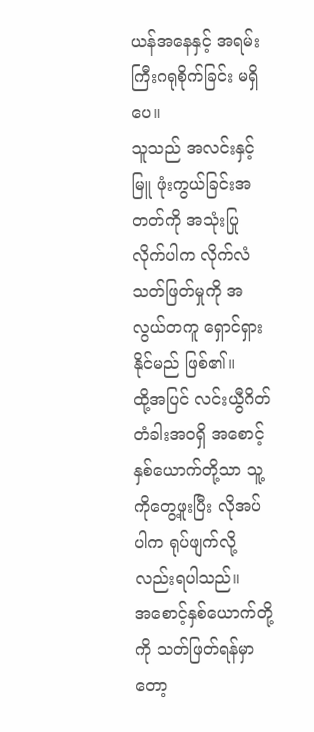ယန်အနေနှင့် အရမ်းကြီးဂရုစိုက်ခြင်း မရှိပေ။
သူသည် အလင်းနှင့်မြူ ဖုံးကွယ်ခြင်းအတတ်ကို အသုံးပြုလိုက်ပါက လိုက်လံသတ်ဖြတ်မှုကို အလွယ်တကူ ရှောင်ရှားနိုင်မည် ဖြစ်၏။
ထို့အပြင် လင်းယွီဂိတ်တံခါးအဝရှိ အစောင့်နှစ်ယောက်တို့သာ သူ့ကိုတွေ့ဖူးပြီး လိုအပ်ပါက ရုပ်ဖျက်လို့လည်းရပါသည်။
အစောင့်နှစ်ယောက်တို့ကို သတ်ဖြတ်ရန်မှာတော့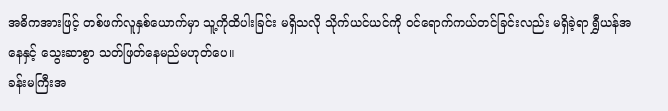အဓိကအားဖြင့် တစ်ဖက်လူနှစ်ယောက်မှာ သူ့ကိုထိပါးခြင်း မရှိသလို သိုက်ယင်ယင်ကို ဝင်ရောက်ကယ်တင်ခြင်းလည်း မရှိခဲ့ရာ ရွှီယန်အနေနှင့် သွေးဆာစွာ သတ်ဖြတ်နေမည်မဟုတ်ပေ။
ခန်းမကြီးအ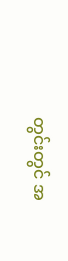တွင်းတွင် အ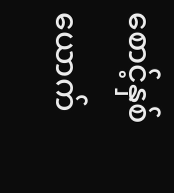စောင့်နှစ်ယောက်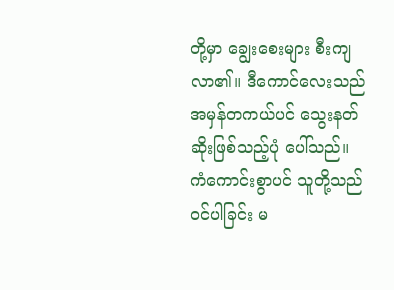တို့မှာ ချွေးစေးများ စီးကျလာ၏။ ဒီကောင်လေးသည် အမှန်တကယ်ပင် သွေးနတ်ဆိုးဖြစ်သည့်ပုံ ပေါ်သည်။
ကံကောင်းစွာပင် သူတို့သည် ဝင်ပါခြင်း မ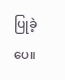ပြုခဲ့ပေ။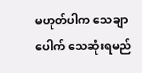မဟုတ်ပါက သေချာပေါက် သေဆုံးရမည်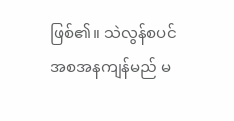ဖြစ်၏။ သဲလွန်စပင် အစအနကျန်မည် မ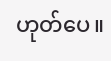ဟုတ်ပေ။